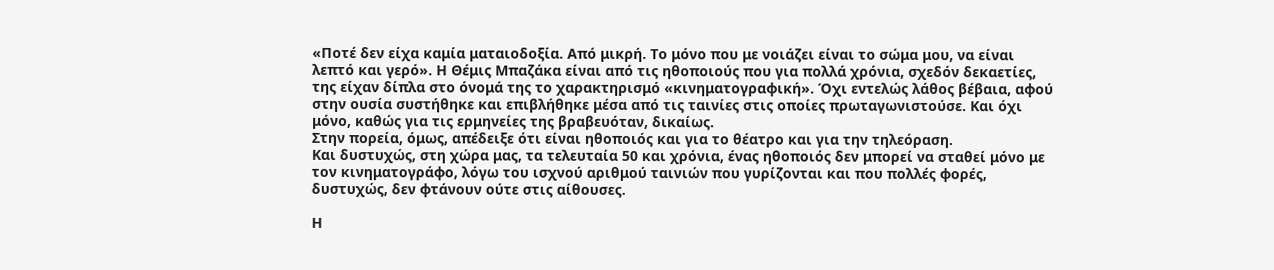«Ποτέ δεν είχα καμία ματαιοδοξία. Από μικρή. Το μόνο που με νοιάζει είναι το σώμα μου, να είναι λεπτό και γερό». H Θέμις Μπαζάκα είναι από τις ηθοποιούς που για πολλά χρόνια, σχεδόν δεκαετίες, της είχαν δίπλα στο όνομά της το χαρακτηρισμό «κινηματογραφική». Όχι εντελώς λάθος βέβαια, αφού στην ουσία συστήθηκε και επιβλήθηκε μέσα από τις ταινίες στις οποίες πρωταγωνιστούσε. Και όχι μόνο, καθώς για τις ερμηνείες της βραβευόταν, δικαίως.
Στην πορεία, όμως, απέδειξε ότι είναι ηθοποιός και για το θέατρο και για την τηλεόραση.
Και δυστυχώς, στη χώρα μας, τα τελευταία 50 και χρόνια, ένας ηθοποιός δεν μπορεί να σταθεί μόνο με τον κινηματογράφο, λόγω του ισχνού αριθμού ταινιών που γυρίζονται και που πολλές φορές, δυστυχώς, δεν φτάνουν ούτε στις αίθουσες.

Η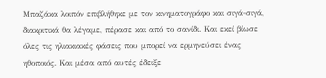Μπαζάκα λοιπόν επιβλήθηκε με τον κινηματογράφο και σιγά-σιγά, διακριτικά θα λέγαμε, πέρασε και από το σανίδι. Και εκεί βίωσε όλες τις ηλιακιακές φάσεις που μπορεί να ερμηνεύσει ένας ηθοποιός. Και μέσα από αυτές έδειξε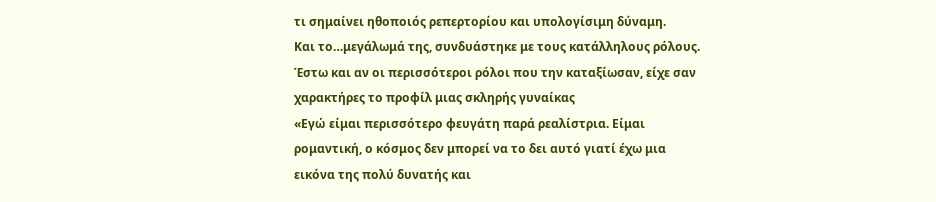τι σημαίνει ηθοποιός ρεπερτορίου και υπολογίσιμη δύναμη.
Και το…μεγάλωμά της, συνδυάστηκε με τους κατάλληλους ρόλους. Έστω και αν οι περισσότεροι ρόλοι που την καταξίωσαν, είχε σαν χαρακτήρες το προφίλ μιας σκληρής γυναίκας
«Εγώ είμαι περισσότερο φευγάτη παρά ρεαλίστρια. Είμαι ρομαντική, ο κόσμος δεν μπορεί να το δει αυτό γιατί έχω μια εικόνα της πολύ δυνατής και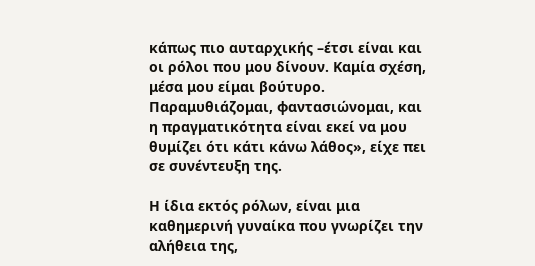κάπως πιο αυταρχικής –έτσι είναι και οι ρόλοι που μου δίνουν. Καμία σχέση, μέσα μου είμαι βούτυρο. Παραμυθιάζομαι, φαντασιώνομαι, και η πραγματικότητα είναι εκεί να μου θυμίζει ότι κάτι κάνω λάθος», είχε πει σε συνέντευξη της.

Η ίδια εκτός ρόλων, είναι μια καθημερινή γυναίκα που γνωρίζει την αλήθεια της,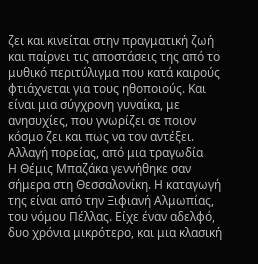ζει και κινείται στην πραγματική ζωή και παίρνει τις αποστάσεις της από το μυθικό περιτύλιγμα που κατά καιρούς φτιάχνεται για τους ηθοποιούς. Και είναι μια σύγχρονη γυναίκα, με ανησυχίες, που γνωρίζει σε ποιον κόσμο ζει και πως να τον αντέξει.
Αλλαγή πορείας, από μια τραγωδία
Η Θέμις Μπαζάκα γεννήθηκε σαν σήμερα στη Θεσσαλονίκη. Η καταγωγή της είναι από την Ξιφιανή Αλμωπίας, του νόμου Πέλλας. Είχε έναν αδελφό, δυο χρόνια μικρότερο, και μια κλασική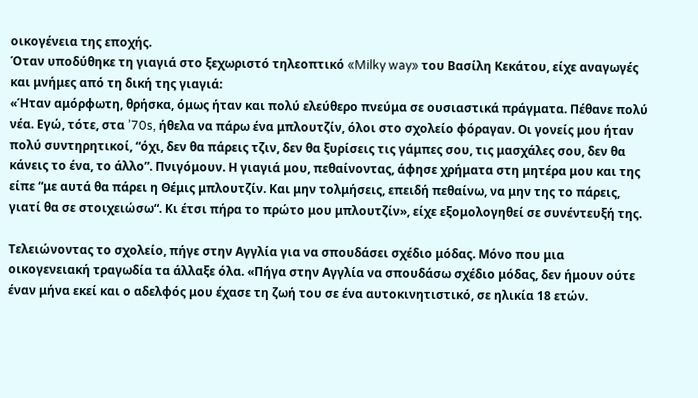οικογένεια της εποχής.
Όταν υποδύθηκε τη γιαγιά στο ξεχωριστό τηλεοπτικό «Milky way» του Βασίλη Κεκάτου, είχε αναγωγές και μνήμες από τη δική της γιαγιά:
«Ήταν αμόρφωτη, θρήσκα, όμως ήταν και πολύ ελεύθερο πνεύμα σε ουσιαστικά πράγματα. Πέθανε πολύ νέα. Εγώ, τότε, στα ’70s, ήθελα να πάρω ένα μπλουτζίν, όλοι στο σχολείο φόραγαν. Οι γονείς μου ήταν πολύ συντηρητικοί, “όχι, δεν θα πάρεις τζιν, δεν θα ξυρίσεις τις γάμπες σου, τις μασχάλες σου, δεν θα κάνεις το ένα, το άλλο”. Πνιγόμουν. Η γιαγιά μου, πεθαίνοντας, άφησε χρήματα στη μητέρα μου και της είπε “με αυτά θα πάρει η Θέμις μπλουτζίν. Και μην τολμήσεις, επειδή πεθαίνω, να μην της το πάρεις, γιατί θα σε στοιχειώσω“. Κι έτσι πήρα το πρώτο μου μπλουτζίν», είχε εξομολογηθεί σε συνέντευξή της.

Τελειώνοντας το σχολείο, πήγε στην Αγγλία για να σπουδάσει σχέδιο μόδας. Μόνο που μια οικογενειακή τραγωδία τα άλλαξε όλα. «Πήγα στην Αγγλία να σπουδάσω σχέδιο μόδας, δεν ήμουν ούτε έναν μήνα εκεί και ο αδελφός μου έχασε τη ζωή του σε ένα αυτοκινητιστικό, σε ηλικία 18 ετών.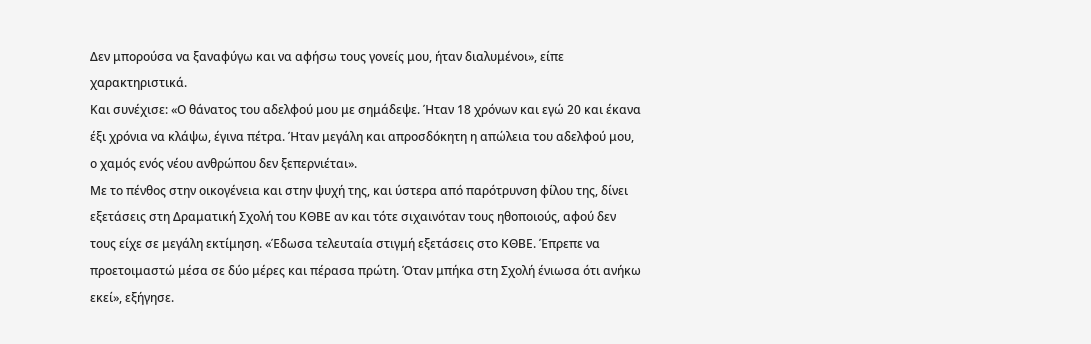Δεν μπορούσα να ξαναφύγω και να αφήσω τους γονείς μου, ήταν διαλυμένοι», είπε χαρακτηριστικά.
Και συνέχισε: «Ο θάνατος του αδελφού μου με σημάδεψε. Ήταν 18 χρόνων και εγώ 20 και έκανα έξι χρόνια να κλάψω, έγινα πέτρα. Ήταν μεγάλη και απροσδόκητη η απώλεια του αδελφού μου, ο χαμός ενός νέου ανθρώπου δεν ξεπερνιέται».
Με το πένθος στην οικογένεια και στην ψυχή της, και ύστερα από παρότρυνση φίλου της, δίνει εξετάσεις στη Δραματική Σχολή του ΚΘΒΕ αν και τότε σιχαινόταν τους ηθοποιούς, αφού δεν τους είχε σε μεγάλη εκτίμηση. «Έδωσα τελευταία στιγμή εξετάσεις στο ΚΘΒΕ. Έπρεπε να προετοιμαστώ μέσα σε δύο μέρες και πέρασα πρώτη. Όταν μπήκα στη Σχολή ένιωσα ότι ανήκω εκεί», εξήγησε.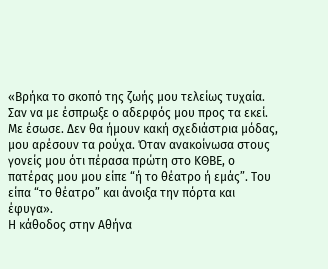«Βρήκα το σκοπό της ζωής μου τελείως τυχαία. Σαν να με έσπρωξε ο αδερφός μου προς τα εκεί. Με έσωσε. Δεν θα ήμουν κακή σχεδιάστρια μόδας, μου αρέσουν τα ρούχα. Όταν ανακοίνωσα στους γονείς μου ότι πέρασα πρώτη στο ΚΘΒΕ, ο πατέρας μου μου είπε “ή το θέατρο ή εμάς”. Του είπα “το θέατρο” και άνοιξα την πόρτα και έφυγα».
Η κάθοδος στην Αθήνα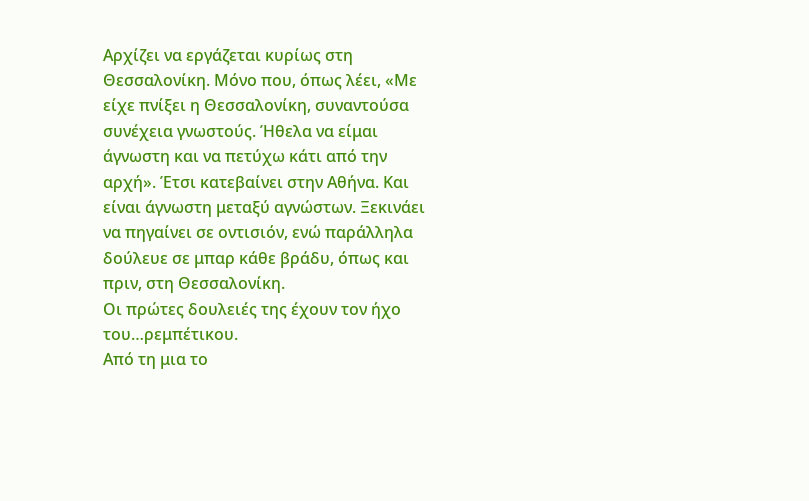Αρχίζει να εργάζεται κυρίως στη Θεσσαλονίκη. Μόνο που, όπως λέει, «Με είχε πνίξει η Θεσσαλονίκη, συναντούσα συνέχεια γνωστούς. Ήθελα να είμαι άγνωστη και να πετύχω κάτι από την αρχή». Έτσι κατεβαίνει στην Αθήνα. Και είναι άγνωστη μεταξύ αγνώστων. Ξεκινάει να πηγαίνει σε οντισιόν, ενώ παράλληλα δούλευε σε μπαρ κάθε βράδυ, όπως και πριν, στη Θεσσαλονίκη.
Οι πρώτες δουλειές της έχουν τον ήχο του…ρεμπέτικου.
Από τη μια το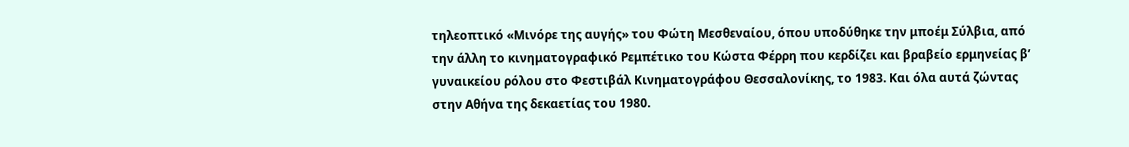τηλεοπτικό «Μινόρε της αυγής» του Φώτη Μεσθεναίου, όπου υποδύθηκε την μποέμ Σύλβια, από την άλλη το κινηματογραφικό Ρεμπέτικο του Κώστα Φέρρη που κερδίζει και βραβείο ερμηνείας β’ γυναικείου ρόλου στο Φεστιβάλ Κινηματογράφου Θεσσαλονίκης, το 1983. Και όλα αυτά ζώντας στην Αθήνα της δεκαετίας του 1980.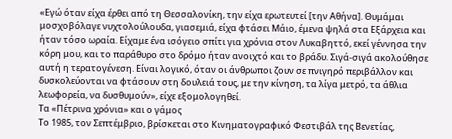«Εγώ όταν είχα έρθει από τη Θεσσαλονίκη, την είχα ερωτευτεί [την Αθήνα]. Θυμάμαι μοσχοβόλαγε νυχτολούλουδα, γιασεμιά, είχα φτάσει Μάιο, έμενα ψηλά στα Εξάρχεια και ήταν τόσο ωραία. Είχαμε ένα ισόγειο σπίτι για χρόνια στον Λυκαβηττό, εκεί γέννησα την κόρη μου, και το παράθυρο στο δρόμο ήταν ανοιχτό και το βράδυ. Σιγά-σιγά ακολούθησε αυτή η τερατογένεση. Είναι λογικό, όταν οι άνθρωποι ζουν σε πνιγηρό περιβάλλον και δυσκολεύονται να φτάσουν στη δουλειά τους, με την κίνηση, τα λίγα μετρό, τα άθλια λεωφορεία, να δυσθυμούν», είχε εξομολογηθεί.
Τα «Πέτρινα χρόνια» και ο γάμος
Το 1985, τον Σεπτέμβριο, βρίσκεται στο Κινηματογραφικό Φεστιβάλ της Βενετίας,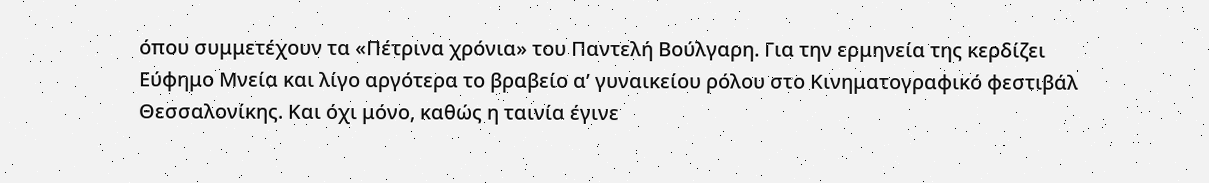όπου συμμετέχουν τα «Πέτρινα χρόνια» του Παντελή Βούλγαρη. Για την ερμηνεία της κερδίζει Εύφημο Μνεία και λίγο αργότερα το βραβείο α’ γυναικείου ρόλου στο Κινηματογραφικό φεστιβάλ Θεσσαλονίκης. Και όχι μόνο, καθώς η ταινία έγινε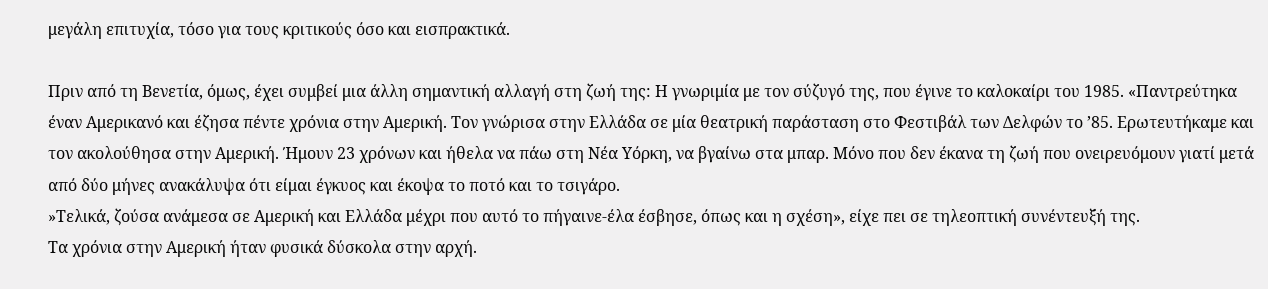μεγάλη επιτυχία, τόσο για τους κριτικούς όσο και εισπρακτικά.

Πριν από τη Βενετία, όμως, έχει συμβεί μια άλλη σημαντική αλλαγή στη ζωή της: Η γνωριμία με τον σύζυγό της, που έγινε το καλοκαίρι του 1985. «Παντρεύτηκα έναν Αμερικανό και έζησα πέντε χρόνια στην Αμερική. Τον γνώρισα στην Ελλάδα σε μία θεατρική παράσταση στο Φεστιβάλ των Δελφών το ’85. Ερωτευτήκαμε και τον ακολούθησα στην Αμερική. Ήμουν 23 χρόνων και ήθελα να πάω στη Νέα Υόρκη, να βγαίνω στα μπαρ. Μόνο που δεν έκανα τη ζωή που ονειρευόμουν γιατί μετά από δύο μήνες ανακάλυψα ότι είμαι έγκυος και έκοψα το ποτό και το τσιγάρο.
»Τελικά, ζούσα ανάμεσα σε Αμερική και Ελλάδα μέχρι που αυτό το πήγαινε-έλα έσβησε, όπως και η σχέση», είχε πει σε τηλεοπτική συνέντευξή της.
Τα χρόνια στην Αμερική ήταν φυσικά δύσκολα στην αρχή.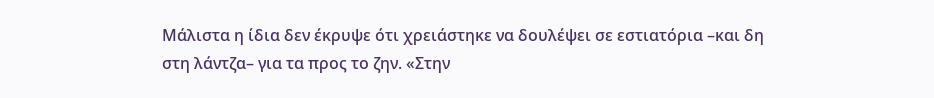Μάλιστα η ίδια δεν έκρυψε ότι χρειάστηκε να δουλέψει σε εστιατόρια –και δη στη λάντζα– για τα προς το ζην. «Στην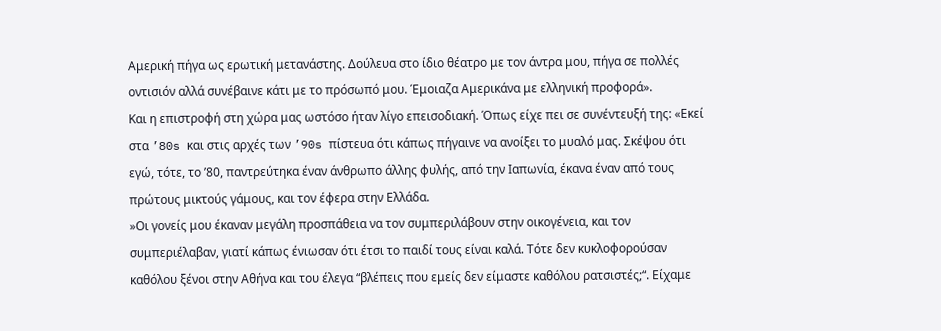Αμερική πήγα ως ερωτική μετανάστης. Δούλευα στο ίδιο θέατρο με τον άντρα μου, πήγα σε πολλές οντισιόν αλλά συνέβαινε κάτι με το πρόσωπό μου. Έμοιαζα Αμερικάνα με ελληνική προφορά».
Και η επιστροφή στη χώρα μας ωστόσο ήταν λίγο επεισοδιακή. Όπως είχε πει σε συνέντευξή της: «Εκεί στα ’80s και στις αρχές των ’90s πίστευα ότι κάπως πήγαινε να ανοίξει το μυαλό μας. Σκέψου ότι εγώ, τότε, το ’80, παντρεύτηκα έναν άνθρωπο άλλης φυλής, από την Ιαπωνία, έκανα έναν από τους πρώτους μικτούς γάμους, και τον έφερα στην Ελλάδα.
»Οι γονείς μου έκαναν μεγάλη προσπάθεια να τον συμπεριλάβουν στην οικογένεια, και τον συμπεριέλαβαν, γιατί κάπως ένιωσαν ότι έτσι το παιδί τους είναι καλά. Τότε δεν κυκλοφορούσαν καθόλου ξένοι στην Αθήνα και του έλεγα “βλέπεις που εμείς δεν είμαστε καθόλου ρατσιστές;“. Είχαμε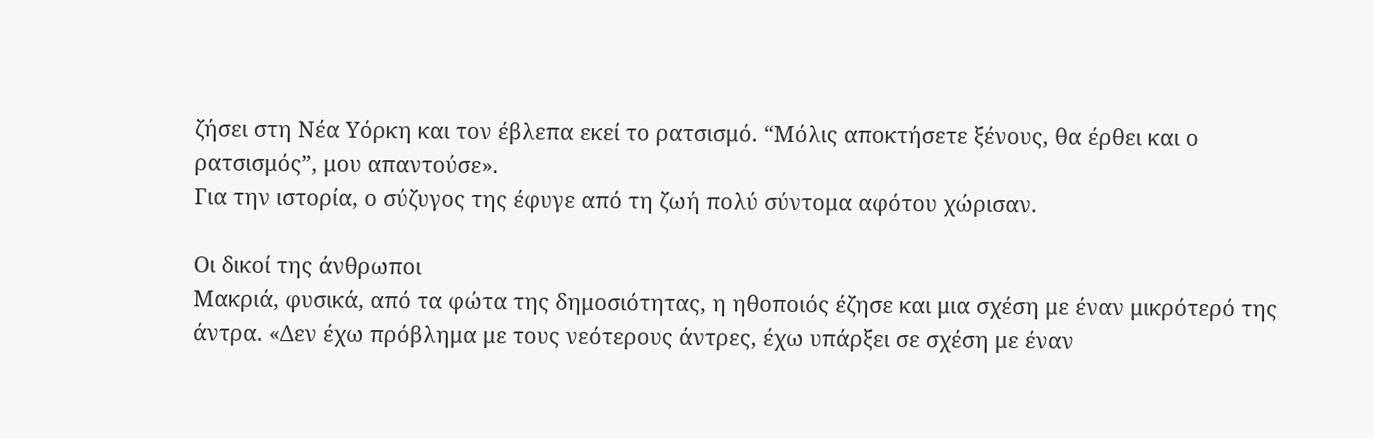ζήσει στη Νέα Υόρκη και τον έβλεπα εκεί το ρατσισμό. “Μόλις αποκτήσετε ξένους, θα έρθει και ο ρατσισμός”, μου απαντούσε».
Για την ιστορία, ο σύζυγος της έφυγε από τη ζωή πολύ σύντομα αφότου χώρισαν.

Οι δικοί της άνθρωποι
Μακριά, φυσικά, από τα φώτα της δημοσιότητας, η ηθοποιός έζησε και μια σχέση με έναν μικρότερό της άντρα. «Δεν έχω πρόβλημα με τους νεότερους άντρες, έχω υπάρξει σε σχέση με έναν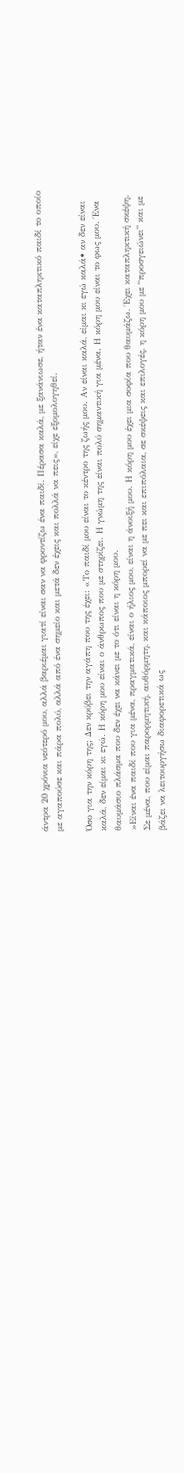άντρα 20 χρόνια νεότερό μου, αλλά βαριέμαι γιατί είναι σαν να φροντίζω ένα παιδί. Πέρασα καλά, με ξανάνιωσε, ήταν ένα καταπληκτικό παιδί το οποίο με αγαπούσε και πάρα πολύ, αλλά από ένα σημείο και μετά δεν έχεις και πολλά να πεις», είχε εξομολογηθεί.

Όσο για την κόρη της; Δεν κρύβει την αγάπη που της έχει: «Το παιδί μου είναι το κέντρο της ζωής μου. Αν είναι καλά, είμαι κι εγώ καλά• αν δεν είναι καλά, δεν είμαι κι εγώ. Η κόρη μου είναι ο άνθρωπος που με στηρίζει. Η γνώμη της είναι πολύ σημαντική για μένα. Η κόρη μου είναι το φως μου. Ένα θαυμάσιο πλάσμα που δεν έχει να κάνει με το ότι είναι η κόρη μου.
»Είναι ένα παιδί που για μένα, πραγματικά, είναι ο ήλιος μου, είναι η άνοιξή μου. Η κόρη μου έχει μια σοφία που θαυμάζω. Έχει καταπληκτική σκέψη. Σε μένα, που είμαι παρορμητική, αυθόρμητη, και κάποιος μπορεί να με πει και επιπόλαια, σε σκέψεις και επιλογές, η κόρη μου με “προσγειώνει” και με βάζει να λειτουργήσω διαφορετικά ως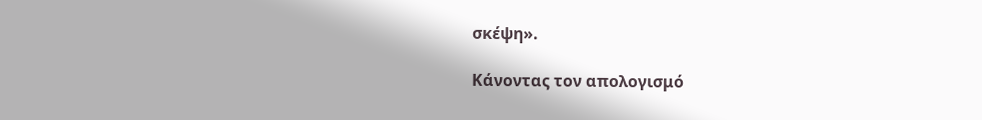σκέψη».

Κάνοντας τον απολογισμό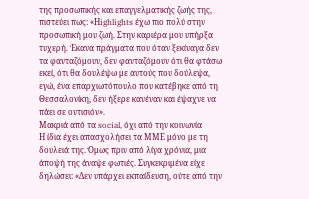της προσωπικής και επαγγελματικής ζωής της, πιστεύει πως: «Ηighlights έχω πιο πολύ στην προσωπική μου ζωή. Στην καριέρα μου υπήρξα τυχερή. Έκανα πράγματα που όταν ξεκίναγα δεν τα φανταζόμουν, δεν φανταζόμουν ότι θα φτάσω εκεί, ότι θα δουλέψω με αυτούς που δούλεψα, εγώ, ένα επαρχιωτόπουλο που κατέβηκε από τη Θεσσαλονίκη, δεν ήξερε κανέναν και έψαχνε να πάει σε οντισιόν».
Μακριά από τα social, όχι από την κοινωνία
Η ίδια έχει απασχολήσει τα ΜΜΕ μόνο με τη δουλειά της. Όμως πριν από λίγα χρόνια, μια άποψή της άναψε φωτιές. Συγκεκριμένα είχε δηλώσει: «Δεν υπάρχει εκπαίδευση, ούτε από την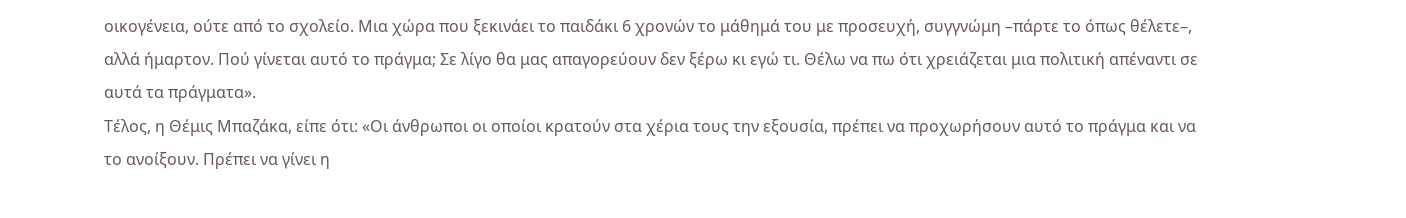οικογένεια, ούτε από το σχολείο. Μια χώρα που ξεκινάει το παιδάκι 6 χρονών το μάθημά του με προσευχή, συγγνώμη –πάρτε το όπως θέλετε–, αλλά ήμαρτον. Πού γίνεται αυτό το πράγμα; Σε λίγο θα μας απαγορεύουν δεν ξέρω κι εγώ τι. Θέλω να πω ότι χρειάζεται μια πολιτική απέναντι σε αυτά τα πράγματα».
Τέλος, η Θέμις Μπαζάκα, είπε ότι: «Οι άνθρωποι οι οποίοι κρατούν στα χέρια τους την εξουσία, πρέπει να προχωρήσουν αυτό το πράγμα και να το ανοίξουν. Πρέπει να γίνει η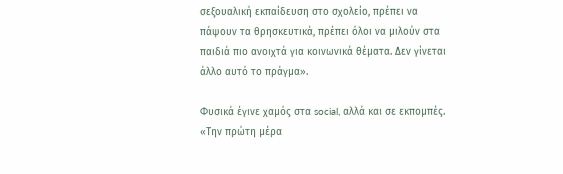σεξουαλική εκπαίδευση στο σχολείο, πρέπει να πάψουν τα θρησκευτικά, πρέπει όλοι να μιλούν στα παιδιά πιο ανοιχτά για κοινωνικά θέματα. Δεν γίνεται άλλο αυτό το πράγμα».

Φυσικά έγινε χαμός στα social, αλλά και σε εκπομπές. «Την πρώτη μέρα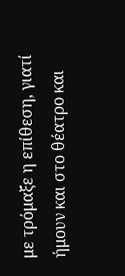με τρόμαξε η επίθεση, γιατί ήμουν και στο θέατρο και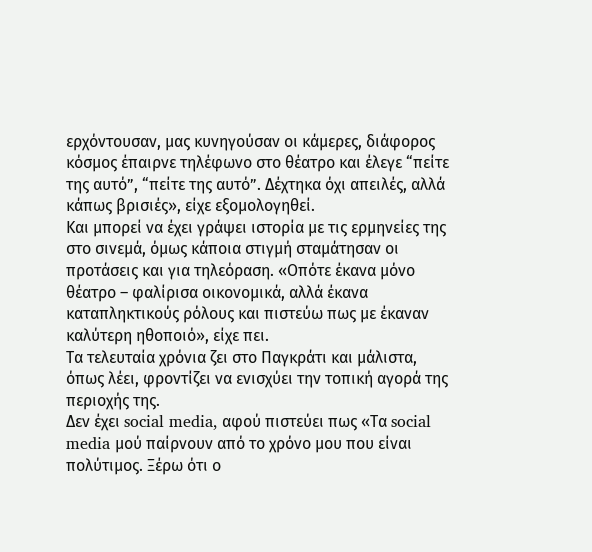ερχόντουσαν, μας κυνηγούσαν οι κάμερες, διάφορος κόσμος έπαιρνε τηλέφωνο στο θέατρο και έλεγε “πείτε της αυτό”, “πείτε της αυτό”. Δέχτηκα όχι απειλές, αλλά κάπως βρισιές», είχε εξομολογηθεί.
Και μπορεί να έχει γράψει ιστορία με τις ερμηνείες της στο σινεμά, όμως κάποια στιγμή σταμάτησαν οι προτάσεις και για τηλεόραση. «Οπότε έκανα μόνο θέατρο – φαλίρισα οικονομικά, αλλά έκανα καταπληκτικούς ρόλους και πιστεύω πως με έκαναν καλύτερη ηθοποιό», είχε πει.
Τα τελευταία χρόνια ζει στο Παγκράτι και μάλιστα, όπως λέει, φροντίζει να ενισχύει την τοπική αγορά της περιοχής της.
Δεν έχει social media, αφού πιστεύει πως «Τα social media μού παίρνουν από το χρόνο μου που είναι πολύτιμος. Ξέρω ότι ο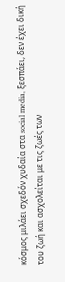κόσμος μιλάει σχεδόν χυδαία στα social media, ξεσπάει, δεν έχει δική του ζωή και ασχολείται με τις ζωές των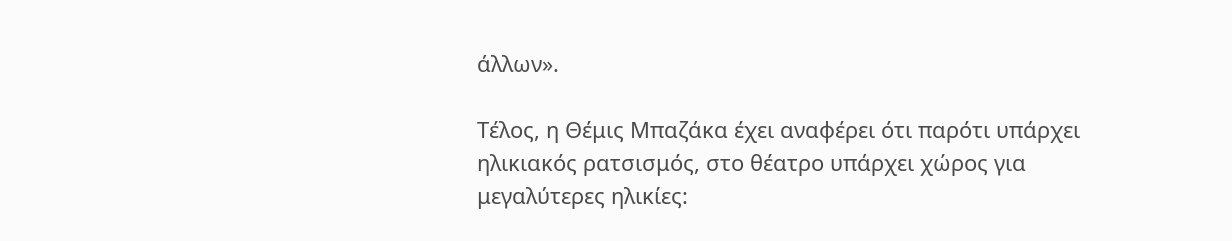άλλων».

Τέλος, η Θέμις Μπαζάκα έχει αναφέρει ότι παρότι υπάρχει ηλικιακός ρατσισμός, στο θέατρο υπάρχει χώρος για μεγαλύτερες ηλικίες: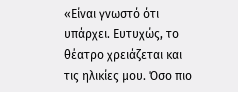«Είναι γνωστό ότι υπάρχει. Ευτυχώς, το θέατρο χρειάζεται και τις ηλικίες μου. Όσο πιο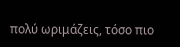πολύ ωριμάζεις, τόσο πιο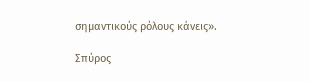σημαντικούς ρόλους κάνεις».

Σπύρος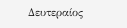Δευτεραίος